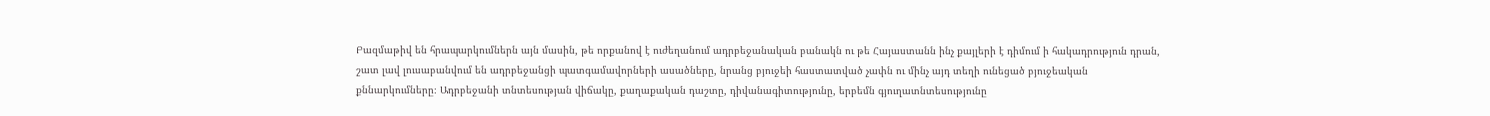Բազմաթիվ են հրապարկումներն այն մասին, թե որքանով է ուժեղանում ադրբեջանական բանակն ու թե Հայաստանն ինչ քայլերի է դիմում ի հակադրություն դրան, շատ լավ լուսաբանվում են ադրբեջանցի պատգամավորների ասածները, նրանց բյուջեի հաստատված չափն ու մինչ այդ տեղի ունեցած բյուջեական քննարկումները։ Ադրբեջանի տնտեսության վիճակը, քաղաքական դաշտը, դիվանագիտությունը, երբեմն գյուղատնտեսությունը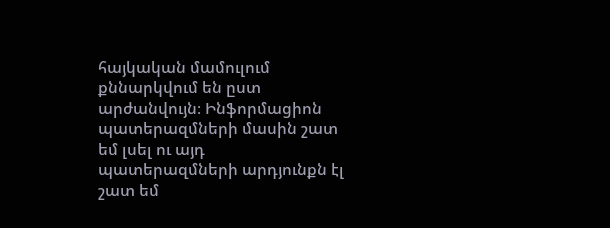հայկական մամուլում քննարկվում են ըստ արժանվույն։ Ինֆորմացիոն պատերազմների մասին շատ եմ լսել ու այդ պատերազմների արդյունքն էլ շատ եմ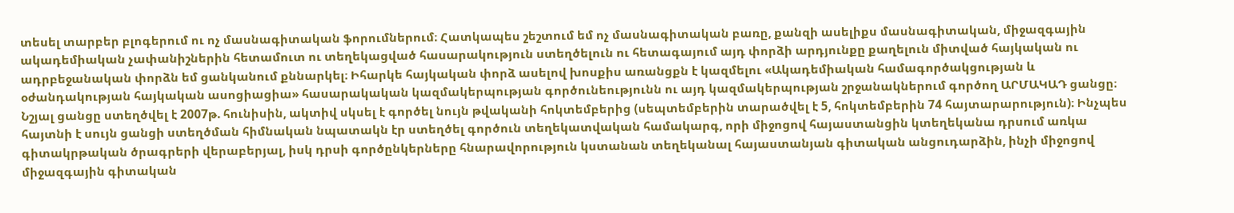տեսել տարբեր բլոգերում ու ոչ մասնագիտական ֆորումներում։ Հատկապես շեշտում եմ ոչ մասնագիտական բառը, քանզի ասելիքս մասնագիտական, միջազգային ակադեմիական չափանիշներին հետամուտ ու տեղեկացված հասարակություն ստեղծելուն ու հետագայում այդ փորձի արդյունքը քաղելուն միտված հայկական ու ադրբեջանական փորձն եմ ցանկանում քննարկել։ Իհարկե հայկական փորձ ասելով խոսքիս առանցքն է կազմելու «Ակադեմիական համագործակցության և օժանդակության հայկական ասոցիացիա» հասարակական կազմակերպության գործունեությունն ու այդ կազմակերպության շրջանակներում գործող ԱՐՄԱԿԱԴ ցանցը։ Նշյալ ցանցը ստեղծվել է 2007թ. հունիսին, ակտիվ սկսել է գործել նույն թվականի հոկտեմբերից (սեպտեմբերին տարածվել է 5, հոկտեմբերին 74 հայտարարություն)։ Ինչպես հայտնի է սույն ցանցի ստեղծման հիմնական նպատակն էր ստեղծել գործուն տեղեկատվական համակարգ, որի միջոցով հայաստանցին կտեղեկանա դրսում առկա գիտակրթական ծրագրերի վերաբերյալ, իսկ դրսի գործընկերները հնարավորություն կստանան տեղեկանալ հայաստանյան գիտական անցուդարձին, ինչի միջոցով միջազգային գիտական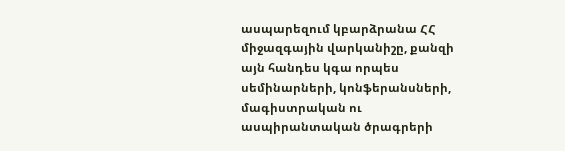ասպարեզում կբարձրանա ՀՀ միջազգային վարկանիշը, քանզի այն հանդես կգա որպես սեմինարների, կոնֆերանսների, մագիստրական ու ասպիրանտական ծրագրերի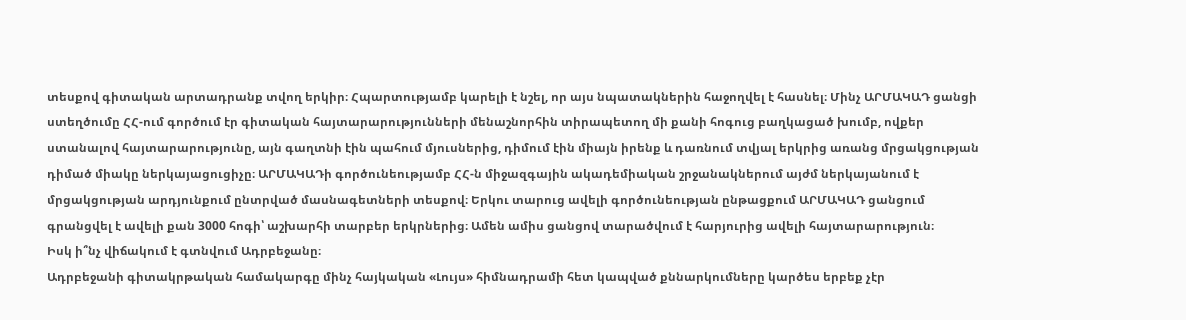տեսքով գիտական արտադրանք տվող երկիր։ Հպարտությամբ կարելի է նշել, որ այս նպատակներին հաջողվել է հասնել։ Մինչ ԱՐՄԱԿԱԴ ցանցի ստեղծումը ՀՀ-ում գործում էր գիտական հայտարարությունների մենաշնորհին տիրապետող մի քանի հոգուց բաղկացած խումբ, ովքեր ստանալով հայտարարությունը, այն գաղտնի էին պահում մյուսներից, դիմում էին միայն իրենք և դառնում տվյալ երկրից առանց մրցակցության դիմած միակը ներկայացուցիչը։ ԱՐՄԱԿԱԴի գործունեությամբ ՀՀ-ն միջազգային ակադեմիական շրջանակներում այժմ ներկայանում է մրցակցության արդյունքում ընտրված մասնագետների տեսքով։ Երկու տարուց ավելի գործունեության ընթացքում ԱՐՄԱԿԱԴ ցանցում գրանցվել է ավելի քան 3000 հոգի՝ աշխարհի տարբեր երկրներից։ Ամեն ամիս ցանցով տարածվում է հարյուրից ավելի հայտարարություն։
Իսկ ի՞նչ վիճակում է գտնվում Ադրբեջանը։
Ադրբեջանի գիտակրթական համակարգը մինչ հայկական «Լույս» հիմնադրամի հետ կապված քննարկումները կարծես երբեք չէր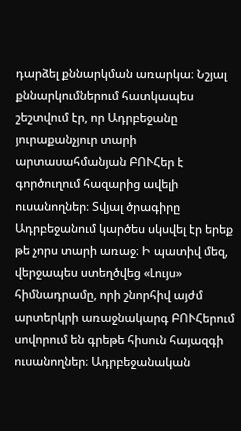դարձել քննարկման առարկա։ Նշյալ քննարկումներում հատկապես շեշտվում էր, որ Ադրբեջանը յուրաքանչյուր տարի արտասահմանյան ԲՈՒՀեր է գործուղում հազարից ավելի ուսանողներ։ Տվյալ ծրագիրը Ադրբեջանում կարծես սկսվել էր երեք թե չորս տարի առաջ։ Ի պատիվ մեզ, վերջապես ստեղծվեց «Լույս» հիմնադրամը, որի շնորհիվ այժմ արտերկրի առաջնակարգ ԲՈՒՀերում սովորում են գրեթե հիսուն հայազգի ուսանողներ։ Ադրբեջանական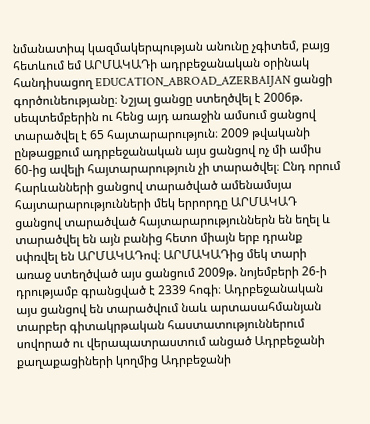նմանատիպ կազմակերպության անունը չգիտեմ, բայց հետևում եմ ԱՐՄԱԿԱԴի ադրբեջանական օրինակ հանդիսացող EDUCATION_ABROAD_AZERBAIJAN ցանցի գործունեությանը։ Նշյալ ցանցը ստեղծվել է 2006թ. սեպտեմբերին ու հենց այդ առաջին ամսում ցանցով տարածվել է 65 հայտարարություն։ 2009 թվականի ընթացքում ադրբեջանական այս ցանցով ոչ մի ամիս 60-ից ավելի հայտարարություն չի տարածվել։ Ընդ որում հարևանների ցանցով տարածված ամենամսյա հայտարարությունների մեկ երրորդը ԱՐՄԱԿԱԴ ցանցով տարածված հայտարարություններն են եղել և տարածվել են այն բանից հետո միայն երբ դրանք սփռվել են ԱՐՄԱԿԱԴով։ ԱՐՄԱԿԱԴից մեկ տարի առաջ ստեղծված այս ցանցում 2009թ. նոյեմբերի 26-ի դրությամբ գրանցված է 2339 հոգի։ Ադրբեջանական այս ցանցով են տարածվում նաև արտասահմանյան տարբեր գիտակրթական հաստատություններում սովորած ու վերապատրաստում անցած Ադրբեջանի քաղաքացիների կողմից Ադրբեջանի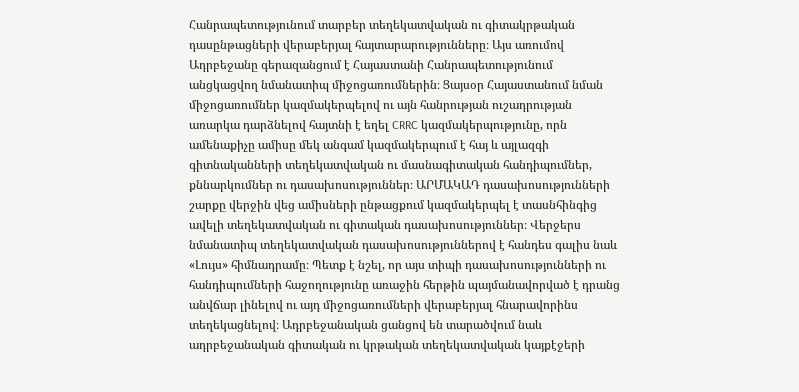Հանրապետությունում տարբեր տեղեկատվական ու գիտակրթական դասընթացների վերաբերյալ հայտարարությունները։ Այս առումով Ադրբեջանը գերազանցում է Հայաստանի Հանրապետությունում անցկացվող նմանատիպ միջոցառումներին։ Ցայսօր Հայաստանում նման միջոցառումներ կազմակերպելով ու այն հանրության ուշադրության առարկա դարձնելով հայտնի է եղել CRRC կազմակերպությունը, որն ամենաքիչը ամիսը մեկ անգամ կազմակերպում է հայ և այլազգի գիտնականների տեղեկատվական ու մասնագիտական հանդիպումներ, քննարկումներ ու դասախոսություններ։ ԱՐՄԱԿԱԴ դասախոսությունների շարքը վերջին վեց ամիսների ընթացքում կազմակերպել է տասնհինգից ավելի տեղեկատվական ու գիտական դասախոսություններ։ Վերջերս նմանատիպ տեղեկատվական դասախոսություններով է հանդես գալիս նաև «Լույս» հիմնադրամը։ Պետք է նշել, որ այս տիպի դասախոսությունների ու հանդիպումների հաջողությունը առաջին հերթին պայմանավորված է դրանց անվճար լինելով ու այդ միջոցառումների վերաբերյալ հնարավորինս տեղեկացնելով։ Ադրբեջանական ցանցով են տարածվում նաև ադրբեջանական գիտական ու կրթական տեղեկատվական կայքէջերի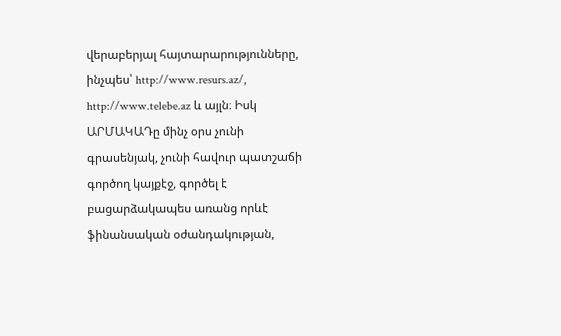վերաբերյալ հայտարարությունները, ինչպես՝ http://www.resurs.az/, http://www.telebe.az և այլն։ Իսկ ԱՐՄԱԿԱԴը մինչ օրս չունի գրասենյակ, չունի հավուր պատշաճի գործող կայքէջ, գործել է բացարձակապես առանց որևէ ֆինանսական օժանդակության,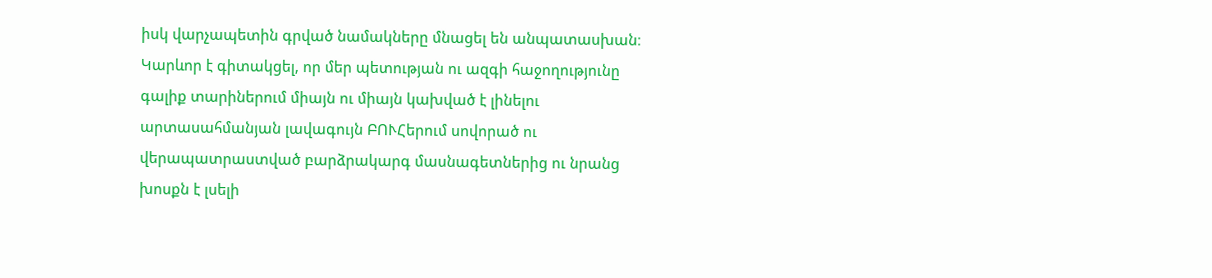իսկ վարչապետին գրված նամակները մնացել են անպատասխան։
Կարևոր է գիտակցել, որ մեր պետության ու ազգի հաջողությունը գալիք տարիներում միայն ու միայն կախված է լինելու արտասահմանյան լավագույն ԲՈՒՀերում սովորած ու վերապատրաստված բարձրակարգ մասնագետներից ու նրանց խոսքն է լսելի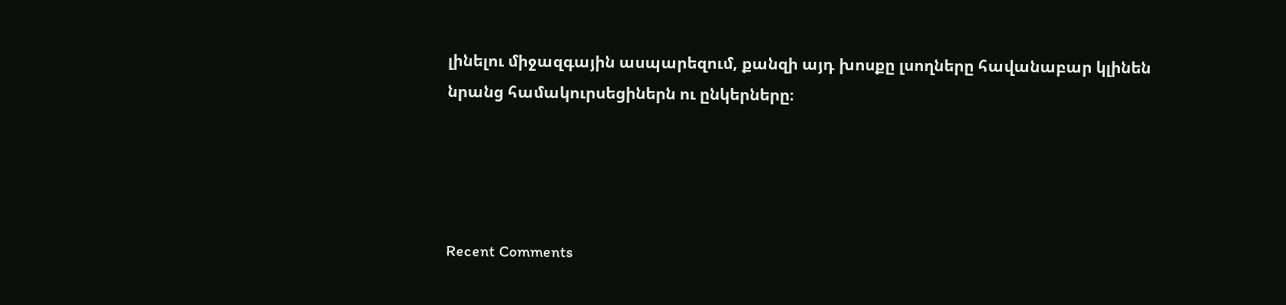լինելու միջազգային ասպարեզում, քանզի այդ խոսքը լսողները հավանաբար կլինեն նրանց համակուրսեցիներն ու ընկերները։




Recent Comments